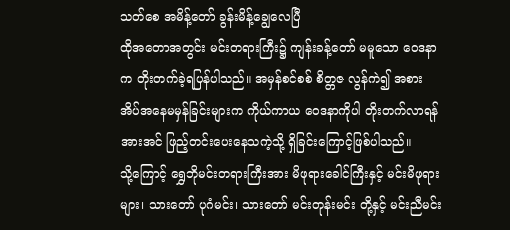သတ်စေ အမိန့်တော် ခွန်းမိန့်ချွေလေပြီ
ထိုအတောအတွင်း မင်းတရားကြီး၌ ကျန်းခန့်တော် မမူသော ဝေဒနာက တိုးတက်ခဲ့ရပြန်ပါသည်။ အမှန်စင်စစ် စိတ္တဇ လွန်ကဲ၍ အစားအိပ်အနေမမှန်ခြင်းများက ကိုယ်ကာယ ဝေဒနာကိုပါ တိုးတက်လာရန် အားအင် ဖြည့်တင်းပေးနေသကဲ့သို့ ရှိခြင်းကြောင့်ဖြစ်ပါသည်။
သို့ကြောင့် ရွှေဘိုမင်းတရားကြီးအား မိဖုရားခေါင်ကြီးနှင့် မင်းမိဖုရားများ၊ သားတော် ပုဂံမင်း၊ သားတော် မင်းတုန်းမင်း တို့နှင့် မင်းညီမင်း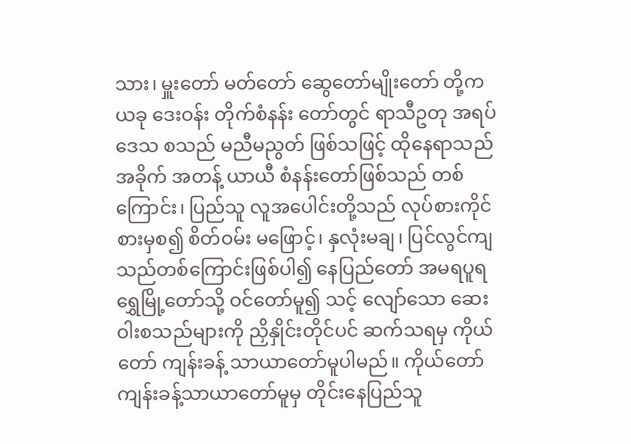သား၊ မှူးတော် မတ်တော် ဆွေတော်မျိုးတော် တို့က ယခု ဒေးဝန်း တိုက်စံနန်း တော်တွင် ရာသီဥတု အရပ်ဒေသ စသည် မညီမညွတ် ဖြစ်သဖြင့် ထိုနေရာသည် အခိုက် အတန့် ယာယီ စံနန်းတော်ဖြစ်သည် တစ်ကြောင်း၊ ပြည်သူ လူအပေါင်းတို့သည် လုပ်စားကိုင်စားမှစ၍ စိတ်ဝမ်း မဖြောင့်၊ နှလုံးမချ၊ ပြင်လွင်ကျသည်တစ်ကြောင်းဖြစ်ပါ၍ နေပြည်တော် အမရပူရရွှေမြို့တော်သို့ ဝင်တော်မူ၍ သင့် လျော်သော ဆေးဝါးစသည်များကို ညှိနှိုင်းတိုင်ပင် ဆက်သရမှ ကိုယ်တော် ကျန်းခန့် သာယာတော်မူပါမည်။ ကိုယ်တော် ကျန်းခန့်သာယာတော်မူမှ တိုင်းနေပြည်သူ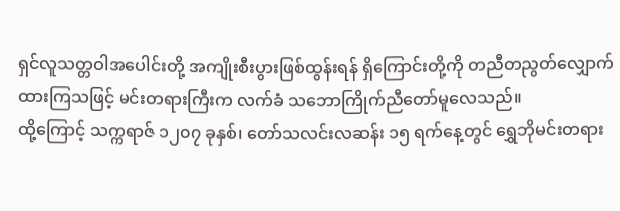ရှင်လူသတ္တဝါအပေါင်းတို့ အကျိုးစီးပွားဖြစ်ထွန်းရန် ရှိကြောင်းတို့ကို တညီတညွတ်လျှောက်ထားကြသဖြင့် မင်းတရားကြီးက လက်ခံ သဘောကြိုက်ညီတော်မူလေသည်။
ထို့ကြောင့် သက္ကရာဇ် ၁၂၀၇ ခုနှစ်၊ တော်သလင်းလဆန်း ၁၅ ရက်နေ့တွင် ရွှေဘိုမင်းတရား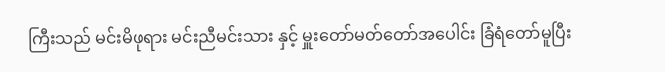ကြီးသည် မင်းမိဖုရား မင်းညီမင်းသား နှင့် မှူးတော်မတ်တော်အပေါင်း ခြံရံတော်မူပြီး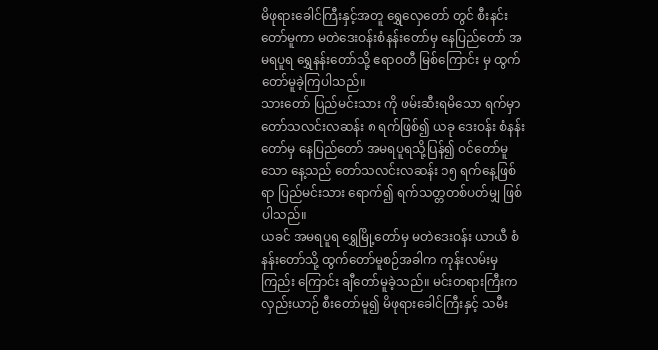မိဖုရားခေါင်ကြီးနှင့်အတူ ရွှေလှေတော် တွင် စီးနင်းတော်မူကာ မတဲဒေးဝန်းစံနန်းတော်မှ နေပြည်တော် အမရပူရ ရွှေနန်းတော်သို့ ဧရာဝတီ မြစ်ကြောင်း မှ ထွက်တော်မူခဲ့ကြပါသည်။
သားတော် ပြည်မင်းသား ကို ဖမ်းဆီးရမိသော ရက်မှာ တော်သလင်းလဆန်း ၈ ရက်ဖြစ်၍ ယခု ဒေးဝန်း စံနန်း တော်မှ နေပြည်တော် အမရပူရသို့ပြန်၍ ဝင်တော်မူသော နေ့သည် တော်သလင်းလဆန်း ၁၅ ရက်နေ့ဖြစ်ရာ ပြည်မင်းသား ရောက်၍ ရက်သတ္တတစ်ပတ်မျှ ဖြစ်ပါသည်။
ယခင် အမရပူရ ရွှေမြို့တော်မှ မတဲဒေးဝန်း ယာယီ စံနန်းတော်သို့ ထွက်တော်မူစဉ်အခါက ကုန်းလမ်းမှ ကြည်း ကြောင်း ချီတော်မူခဲ့သည်။ မင်းတရားကြီးက လှည်းယာဉ် စီးတော်မူ၍ မိဖုရားခေါင်ကြီးနှင့် သမီး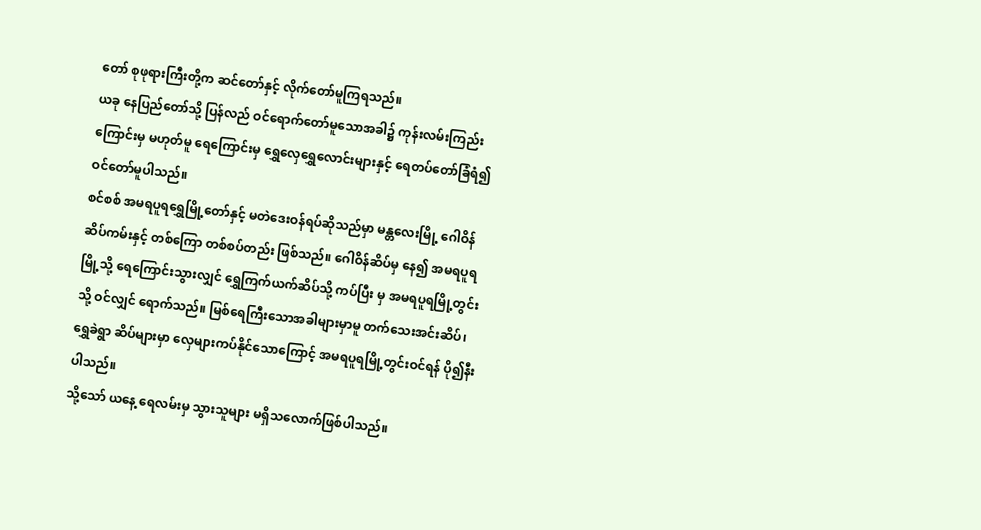တော် စုဖုရားကြီးတို့က ဆင်တော်နှင့် လိုက်တော်မူကြရသည်။
ယခု နေပြည်တော်သို့ ပြန်လည် ဝင်ရောက်တော်မူသောအခါ၌ ကုန်းလမ်းကြည်းကြောင်းမှ မဟုတ်မူ ရေကြောင်းမှ ရွှေလှေရွှေလောင်းများနှင့် ရေတပ်တော်ခြံရံ၍ ဝင်တော်မူပါသည်။
စင်စစ် အမရပူရရွှေမြို့တော်နှင့် မတဲဒေးဝန်ရပ်ဆိုသည်မှာ မန္တလေးမြို့ ဂေါဝိန်ဆိပ်ကမ်းနှင့် တစ်ကြော တစ်စပ်တည်း ဖြစ်သည်။ ဂေါဝိန်ဆိပ်မှ နေ၍ အမရပူရမြို့သို့ ရေကြောင်းသွားလျှင် ရွှေကြက်ယက်ဆိပ်သို့ ကပ်ပြီး မှ အမရပူရမြို့တွင်းသို့ ဝင်လျှင် ရောက်သည်။ မြစ်ရေကြီးသောအခါများမှာမူ တက်သေးအင်းဆိပ်၊ ရွှေခဲရွာ ဆိပ်များမှာ လှေများကပ်နိုင်သောကြောင့် အမရပူရမြို့တွင်းဝင်ရန် ပို၍နီးပါသည်။
သို့သော် ယနေ့ ရေလမ်းမှ သွားသူများ မရှိသလောက်ဖြစ်ပါသည်။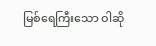မြစ်ရေကြီးသော ဝါဆို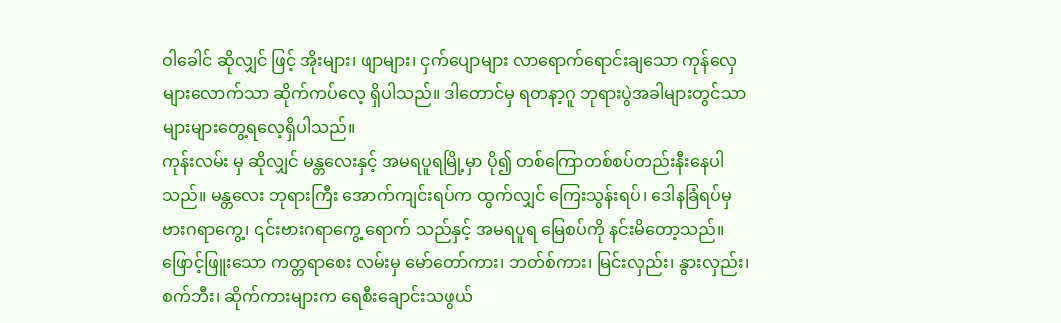ဝါခေါင် ဆိုလျှင် ဖြင့် အိုးများ၊ ဖျာများ၊ ငှက်ပျောများ လာရောက်ရောင်းချသော ကုန်လှေများလောက်သာ ဆိုက်ကပ်လေ့ ရှိပါသည်။ ဒါတောင်မှ ရတနာ့ဂူ ဘုရားပွဲအခါများတွင်သာ များများတွေ့ရလေ့ရှိပါသည်။
ကုန်းလမ်း မှ ဆိုလျှင် မန္တလေးနှင့် အမရပူရမြို့မှာ ပို၍ တစ်ကြောတစ်စပ်တည်းနီးနေပါသည်။ မန္တလေး ဘုရားကြီး အောက်ကျင်းရပ်က ထွက်လျှင် ကြေးသွန်းရပ်၊ ဒေါနခြံရပ်မှ ဗားဂရာကွေ့၊ ၎င်းဗားဂရာကွေ့ ရောက် သည်နှင့် အမရပူရ မြေစပ်ကို နင်းမိတော့သည်။ ဖြောင့်ဖြူးသော ကတ္တရာစေး လမ်းမှ မော်တော်ကား၊ ဘတ်စ်ကား၊ မြင်းလှည်း၊ နွားလှည်း၊ စက်ဘီး၊ ဆိုက်ကားများက ရေစီးချောင်းသဖွယ်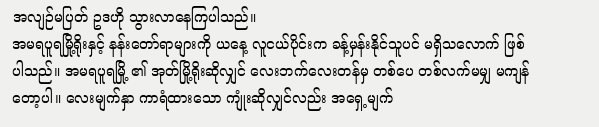အလျဉ်မပြတ် ဥဒဟို သွားလာနေကြပါသည်။
အမရပူရမြို့ရိုးနှင့် နန်းတော်ရာများကို ယနေ့ လူငယ်ပိုင်းက ခန့်မှန်းနိုင်သူပင် မရှိသလောက် ဖြစ်ပါသည်။ အမရပူရမြို့ ၏ အုတ်မြို့ရိုးဆိုလျှင် လေးဘက်လေးတန်မှ တစ်ပေ တစ်လက်မမျှ မကျန်တော့ပါ။ လေးမျက်နှာ ကာရံထားသော ကျုံးဆိုလျှင်လည်း အရှေ့မျက်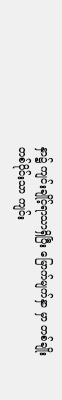နှာ၌ ကျင်းချိုင့်ရာသာရှိပြီး မြောက်မျက်နှာ မှာ တစ်ချိုးတစ်ပိုင်းသာ ကျင်း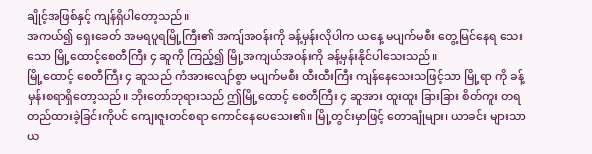ချိုင့်အဖြစ်နှင့် ကျန်ရှိပါတော့သည်။
အကယ်၍ ရှေးခေတ် အမရပူရမြို့ကြီး၏ အကျ်အဝန်းကို ခန့်မှန်းလိုပါက ယနေ့ မပျက်မစီး တွေ့မြင်နေရ သေးသော မြို့ထောင့်စေတီကြီး ၄ ဆူကို ကြည့်၍ မြို့အကျယ်အဝန်းကို ခန့်မှန်းနိုင်ပါသေးသည်။
မြို့ထောင့် စေတီကြီး ၄ ဆူသည် ကံအားလျော်စွာ မပျက်မစီး ထီးထီးကြီး ကျန်နေသေးသဖြင့်သာ မြို့ရာ ကို ခန့်မှန်းစရာရှိတော့သည်။ ဘိုးတော်ဘုရားသည် ဤမြို့ထောင့် စေတီကြီး ၄ ဆူအား ထူးထူး ခြားခြား စိတ်ကူး တရ တည်ထားခဲ့ခြင်းကိုပင် ကျေးဇူးတင်စရာ ကောင်နေပေသေး၏။ မြို့တွင်းမှာဖြင့် တောချုံများ၊ ယာခင်း များသာ ယ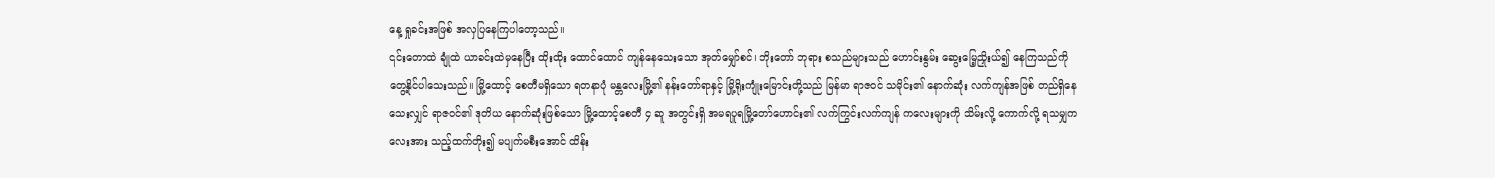နေ့ ရှုခင်းအဖြစ် အလှပြနေကြပါတော့သည်။
၎င်းတောထဲ ချုံထဲ ယာခင်းထဲမှနေပြီး ထိုးထိုး ထောင်ထောင် ကျန်နေသေးသော အုတ်မျှော်စင်၊ ဘိုးတော် ဘုရား စသည်များသည် ဟောင်းနွမ်း ဆွေးမြေ့ညှိုးယ်၍ နေကြသည်ကို တွေ့နိုင်ပါသေးသည်။ မြို့ထောင့် စေတီမရှိသော ရတနာပုံ မန္တလေးမြို့၏ နန်းတော်ရာနှင့် မြို့ရိုးကျုံးမြောင်းတို့သည် မြန်မာ ရာဇဝင် သမိုင်း၏ နောက်ဆုံး လက်ကျန်အဖြစ် တည်ရှိနေ သေးလျှင် ရာဇဝင်၏ ဒုတိယ နောက်ဆုံးဖြစ်သော မြို့ထောင့်စေတီ ၄ ဆူ အတွင်းရှိ အမရပူရမြို့တော်ဟောင်း၏ လက်ကြွင်းလက်ကျန် ကလေးများကို သိမ်းလို့ ကောက်လို့ ရသမျှကလေးအား သည့်ထက်တိုး၍ မပျက်မစီးအောင် ထိန်း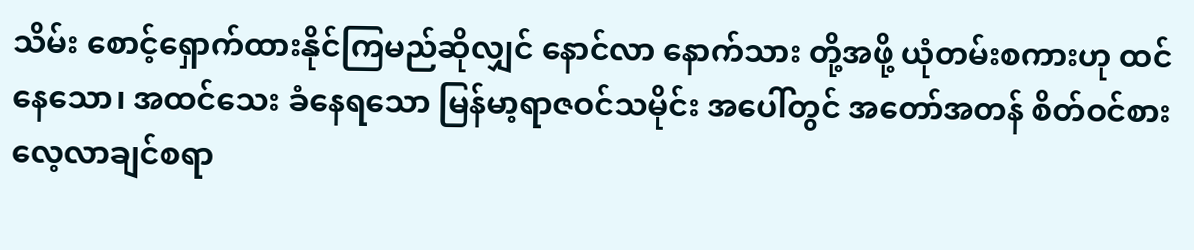သိမ်း စောင့်ရှောက်ထားနိုင်ကြမည်ဆိုလျှင် နောင်လာ နောက်သား တို့အဖို့ ယုံတမ်းစကားဟု ထင်နေသော၊ အထင်သေး ခံနေရသော မြန်မာ့ရာဇဝင်သမိုင်း အပေါ်တွင် အတော်အတန် စိတ်ဝင်စားလေ့လာချင်စရာ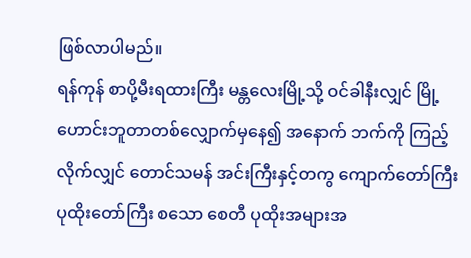ဖြစ်လာပါမည်။
ရန်ကုန် စာပို့မီးရထားကြီး မန္တလေးမြို့သို့ ဝင်ခါနီးလျှင် မြို့ဟောင်းဘူတာတစ်လျှောက်မှနေ၍ အနောက် ဘက်ကို ကြည့်လိုက်လျှင် တောင်သမန် အင်းကြီးနှင့်တကွ ကျောက်တော်ကြီး ပုထိုးတော်ကြီး စသော စေတီ ပုထိုးအများအ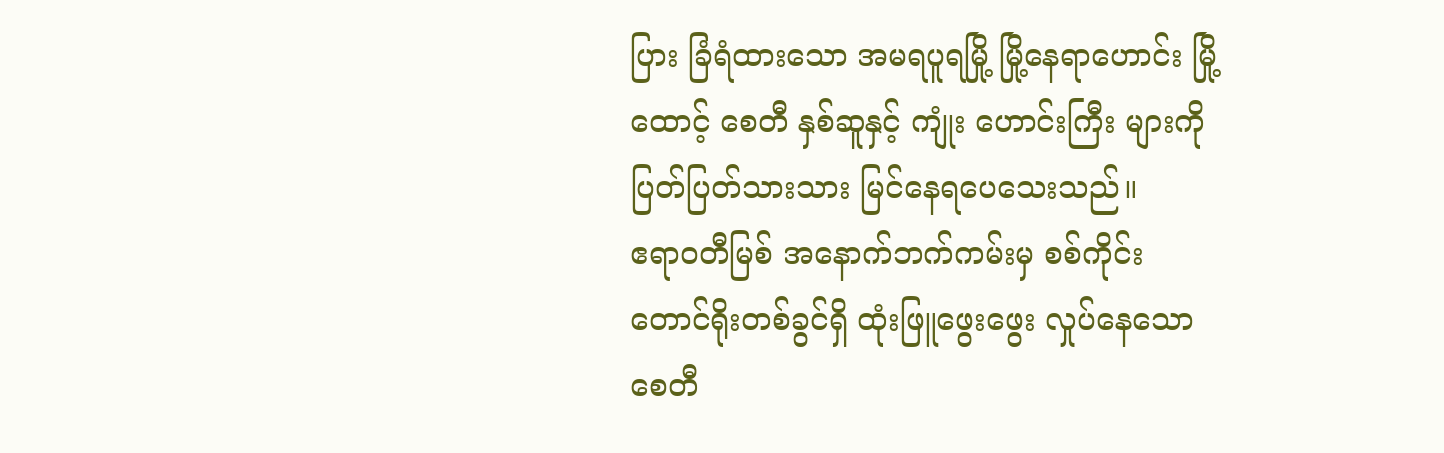ပြား ခြံရံထားသော အမရပူရမြို့ မြို့နေရာဟောင်း မြို့ထောင့် စေတီ နှစ်ဆူနှင့် ကျုံး ဟောင်းကြီး များကို ပြတ်ပြတ်သားသား မြင်နေရပေသေးသည်။
ဧရာဝတီမြစ် အနောက်ဘက်ကမ်းမှ စစ်ကိုင်းတောင်ရိုးတစ်ခွင်ရှိ ထုံးဖြူဖွေးဖွေး လှုပ်နေသော စေတီ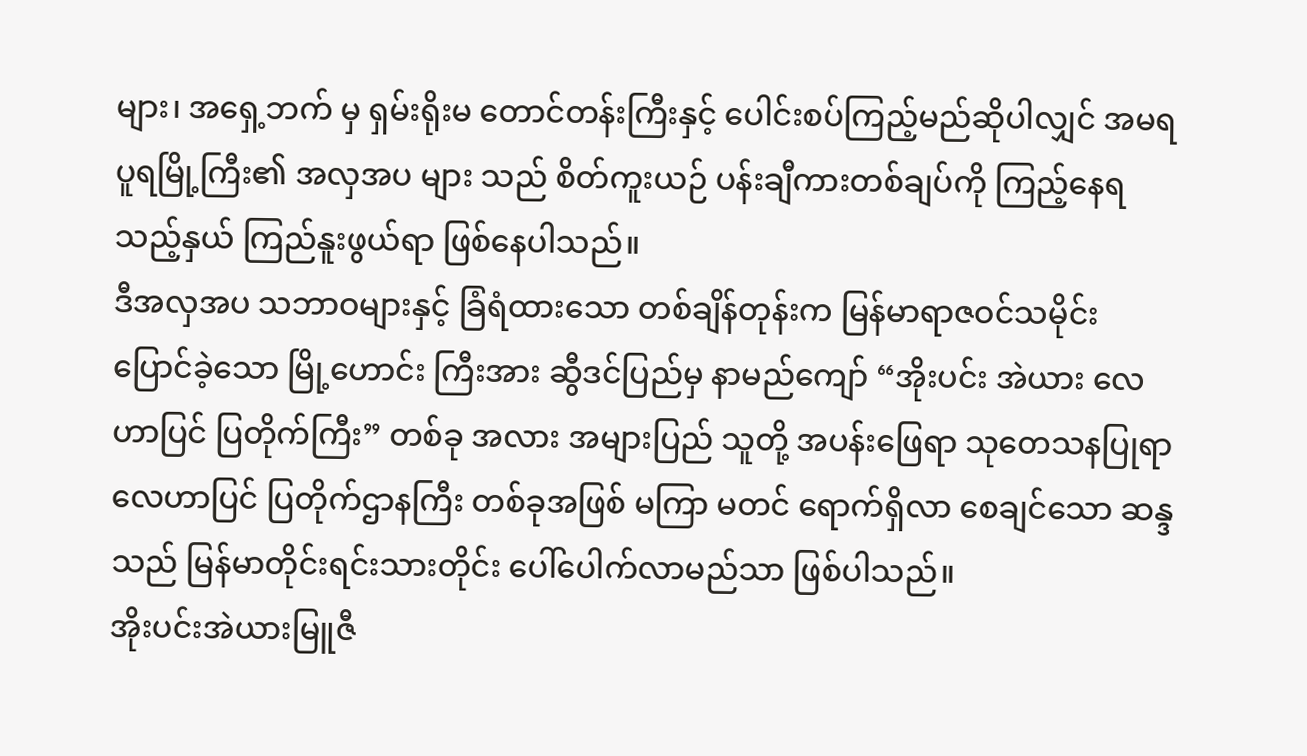များ၊ အရှေ့ဘက် မှ ရှမ်းရိုးမ တောင်တန်းကြီးနှင့် ပေါင်းစပ်ကြည့်မည်ဆိုပါလျှင် အမရပူရမြို့ကြီး၏ အလှအပ များ သည် စိတ်ကူးယဉ် ပန်းချီကားတစ်ချပ်ကို ကြည့်နေရသည့်နှယ် ကြည်နူးဖွယ်ရာ ဖြစ်နေပါသည်။
ဒီအလှအပ သဘာဝများနှင့် ခြံရံထားသော တစ်ချိန်တုန်းက မြန်မာရာဇဝင်သမိုင်း ပြောင်ခဲ့သော မြို့ဟောင်း ကြီးအား ဆွီဒင်ပြည်မှ နာမည်ကျော် “အိုးပင်း အဲယား လေဟာပြင် ပြတိုက်ကြီး” တစ်ခု အလား အများပြည် သူတို့ အပန်းဖြေရာ သုတေသနပြုရာ လေဟာပြင် ပြတိုက်ဌာနကြီး တစ်ခုအဖြစ် မကြာ မတင် ရောက်ရှိလာ စေချင်သော ဆန္ဒသည် မြန်မာတိုင်းရင်းသားတိုင်း ပေါ်ပေါက်လာမည်သာ ဖြစ်ပါသည်။
အိုးပင်းအဲယားမြူဇီ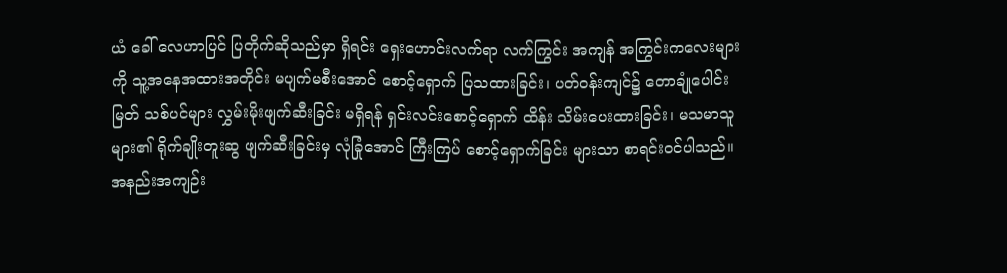ယံ ခေါ် လေဟာပြင် ပြတိုက်ဆိုသည်မှာ ရှိရင်း ရှေးဟောင်းလက်ရာ လက်ကြွင်း အကျန် အကြွင်းကလေးများကို သူ့အနေအထားအတိုင်း မပျက်မစီးအောင် စောင့်ရှောက် ပြသထားခြင်း၊ ပတ်ဝန်းကျင်၌ တောချုံပေါင်းမြတ် သစ်ပင်များ လွှမ်းမိုးဖျက်ဆီးခြင်း မရှိရန် ရှင်းလင်းစောင့်ရှောက် ထိန်း သိမ်းပေးထားခြင်း၊ မသမာသူများ၏ ရိုက်ချိုးတူးဆွ ဖျက်ဆီးခြင်းမှ လုံခြုံအောင် ကြီးကြပ် စောင့်ရှောက်ခြင်း များသာ စာရင်းဝင်ပါသည်။
အနည်းအကျဉ်း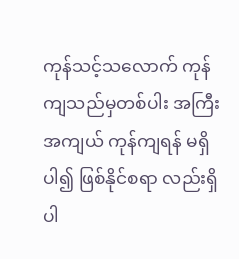ကုန်သင့်သလောက် ကုန်ကျသည်မှတစ်ပါး အကြီးအကျယ် ကုန်ကျရန် မရှိပါ၍ ဖြစ်နိုင်စရာ လည်းရှိပါ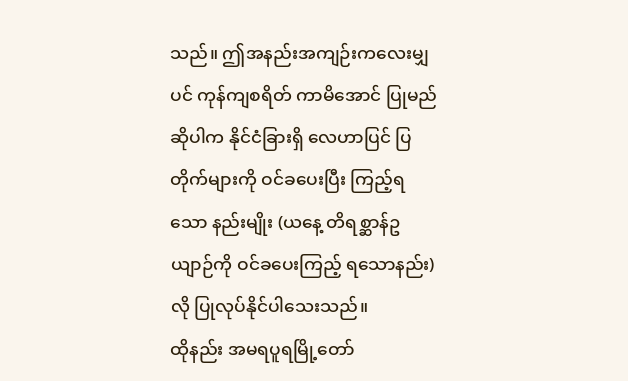သည်။ ဤအနည်းအကျဉ်းကလေးမျှပင် ကုန်ကျစရိတ် ကာမိအောင် ပြုမည်ဆိုပါက နိုင်ငံခြားရှိ လေဟာပြင် ပြတိုက်များကို ဝင်ခပေးပြီး ကြည့်ရသော နည်းမျိုး (ယနေ့ တိရစ္ဆာန်ဥယျာဉ်ကို ဝင်ခပေးကြည့် ရသောနည်း)လို ပြုလုပ်နိုင်ပါသေးသည်။
ထိုနည်း အမရပူရမြို့တော်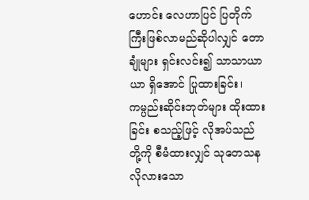ဟောင်း လေဟာပြင် ပြတိုက်ကြီးဖြစ်လာမည်ဆိုပါလျှင် တောချုံများ ရှင်းလင်း၍ သာသာယာယာ ရှိအောင် ပြုထားခြင်း၊ ကမ္ပည်းဆိုင်းဘုတ်များ ထိုးထားခြင်း စသည့်ဖြင့် လိုအပ်သည် တို့ကို စီမံထားလျှင် သုတေသန လိုလားသော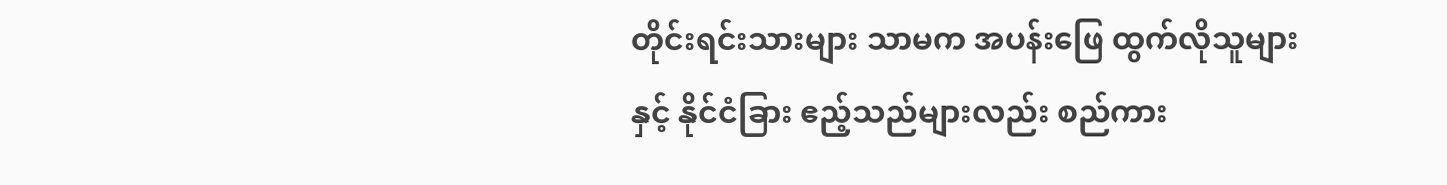တိုင်းရင်းသားများ သာမက အပန်းဖြေ ထွက်လိုသူများနှင့် နိုင်ငံခြား ဧည့်သည်များလည်း စည်ကား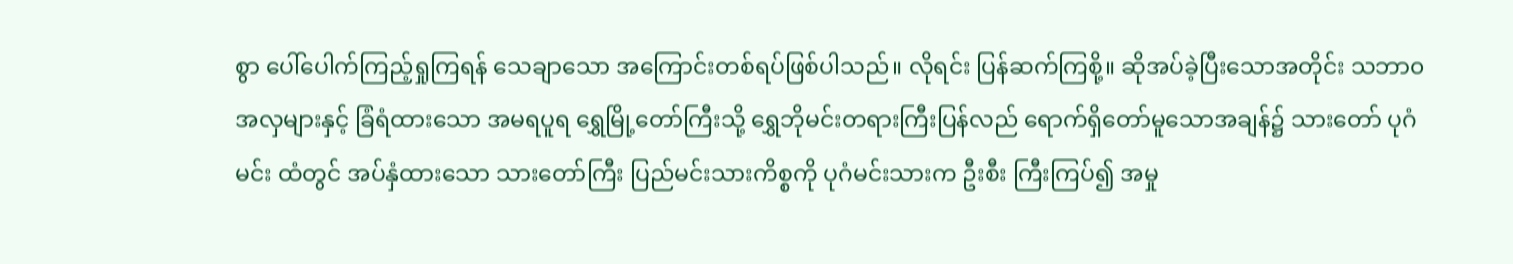စွာ ပေါ်ပေါက်ကြည့်ရှုကြရန် သေချာသော အကြောင်းတစ်ရပ်ဖြစ်ပါသည်။ လိုရင်း ပြန်ဆက်ကြစို့။ ဆိုအပ်ခဲ့ပြီးသောအတိုင်း သဘာ၀ အလှများနှင့် ခြံရံထားသော အမရပူရ ရွှေမြို့တော်ကြီးသို့ ရွှေဘိုမင်းတရားကြီးပြန်လည် ရောက်ရှိတော်မူသောအချန်၌ သားတော် ပုဂံမင်း ထံတွင် အပ်နှံထားသော သားတော်ကြီး ပြည်မင်းသားကိစ္စကို ပုဂံမင်းသားက ဦးစီး ကြီးကြပ်၍ အမှု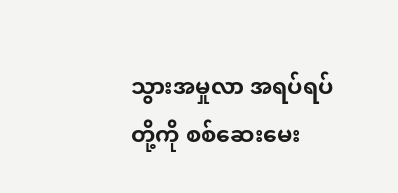သွားအမှုလာ အရပ်ရပ်တို့ကို စစ်ဆေးမေး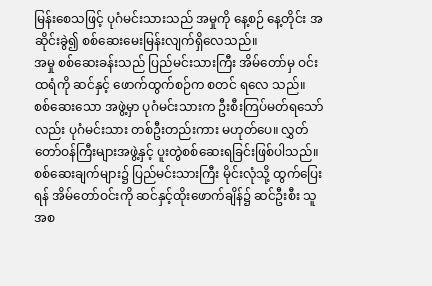မြန်းစေသဖြင့် ပုဂံမင်းသားသည် အမှုကို နေ့စဉ် နေ့တိုင်း အဆိုင်းခွဲ၍ စစ်ဆေးမေးမြန်းလျက်ရှိလေသည်။
အမှု စစ်ဆေးခန်းသည် ပြည်မင်းသားကြီး အိမ်တော်မှ ဝင်းထရံကို ဆင်နှင့် ဖောက်ထွက်စဉ်က စတင် ရလေ သည်။
စစ်ဆေးသော အဖွဲ့မှာ ပုဂံမင်းသားက ဦးစီးကြပ်မတ်ရသော်လည်း ပုဂံမင်းသား တစ်ဦးတည်းကား မဟုတ်ပေ။ လွှတ်တော်ဝန်ကြီးများအဖွဲ့နှင့် ပူးတွဲစစ်ဆေးရခြင်းဖြစ်ပါသည်။
စစ်ဆေးချက်များ၌ ပြည်မင်းသားကြီး မိုင်းလုံသို့ ထွက်ပြေးရန် အိမ်တော်ဝင်းကို ဆင်နှင့်ထိုးဖောက်ချိန်၌ ဆင်ဦးစီး သူ အစ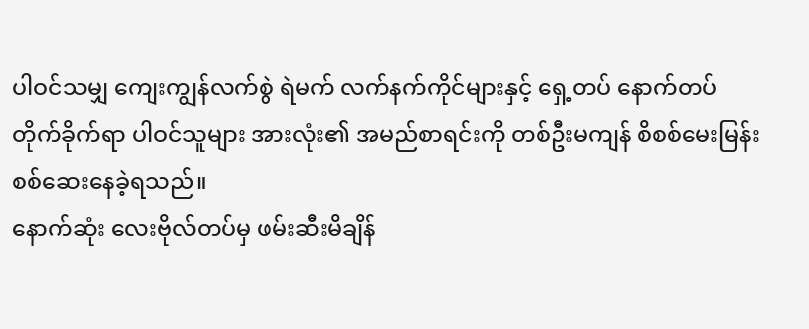ပါဝင်သမျှ ကျေးကျွန်လက်စွဲ ရဲမက် လက်နက်ကိုင်များနှင့် ရှေ့တပ် နောက်တပ် တိုက်ခိုက်ရာ ပါဝင်သူများ အားလုံး၏ အမည်စာရင်းကို တစ်ဦးမကျန် စိစစ်မေးမြန်းစစ်ဆေးနေခဲ့ရသည်။
နောက်ဆုံး လေးဗိုလ်တပ်မှ ဖမ်းဆီးမိချိန်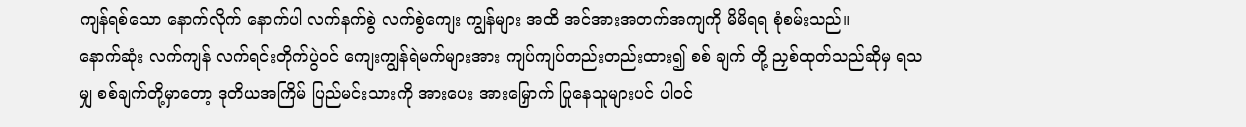ကျန်ရစ်သော နောက်လိုက် နောက်ပါ လက်နက်စွဲ လက်စွဲကျေး ကျွန်များ အထိ အင်အားအတက်အကျကို မိမိရရ စုံစမ်းသည်။
နောက်ဆုံး လက်ကျန် လက်ရင်းတိုက်ပွဲဝင် ကျေးကျွန်ရဲမက်များအား ကျပ်ကျပ်တည်းတည်းထား၍ စစ် ချက် တို့ ညှစ်ထုတ်သည်ဆိုမှ ရသမျှ စစ်ချက်တို့မှာတော့ ဒုတိယအကြိမ် ပြည်မင်းသားကို အားပေး အားမြှောက် ပြုနေသူများပင် ပါဝင်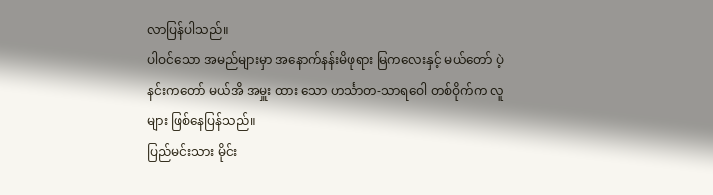လာပြန်ပါသည်။
ပါဝင်သော အမည်များမှာ အနောက်နန်းမိဖုရား မြကလေးနှင့် မယ်တော် ပဲ့နင်းကတော် မယ်အိ အမှူး ထား သော ဟင်္သာတ-သာရဝေါ တစ်ဝိုက်က လူများ ဖြစ်နေပြန်သည်။
ပြည်မင်းသား မိုင်း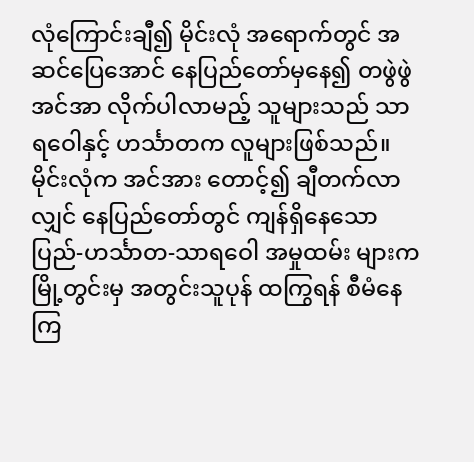လုံကြောင်းချီ၍ မိုင်းလုံ အရောက်တွင် အဆင်ပြေအောင် နေပြည်တော်မှနေ၍ တဖွဲဖွဲ အင်အာ လိုက်ပါလာမည့် သူများသည် သာရဝေါနှင့် ဟင်္သာတက လူများဖြစ်သည်။ မိုင်းလုံက အင်အား တောင့်၍ ချီတက်လာလျှင် နေပြည်တော်တွင် ကျန်ရှိနေသော ပြည်-ဟင်္သာတ-သာရဝေါ အမှုထမ်း များက မြို့တွင်းမှ အတွင်းသူပုန် ထကြွရန် စီမံနေကြ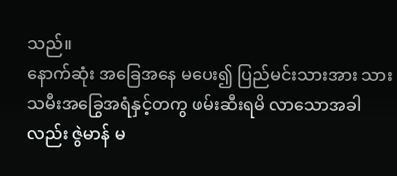သည်။
နောက်ဆုံး အခြေအနေ မပေး၍ ပြည်မင်းသားအား သားသမီးအခြွေအရံနှင့်တကွ ဖမ်းဆီးရမိ လာသောအခါ လည်း ဇွဲမာန် မ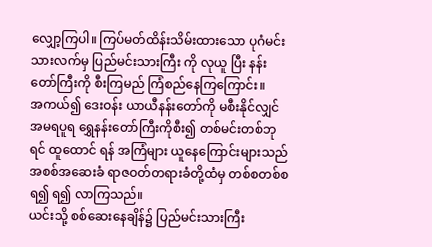လျှော့ကြပါ။ ကြပ်မတ်ထိန်းသိမ်းထားသော ပုဂံမင်းသားလက်မှ ပြည်မင်းသားကြီး ကို လုယူ ပြီး နန်းတော်ကြီးကို စီးကြမည် ကြံစည်နေကြကြောင်း။
အကယ်၍ ဒေးဝန်း ယာယီနန်းတော်ကို မစီးနိုင်လျှင် အမရပူရ ရွှေနန်းတော်ကြီးကိုစီး၍ တစ်မင်းတစ်ဘုရင် ထူထောင် ရန် အကြံများ ယူနေကြောင်းများသည် အစစ်အဆေးခံ ရာဇဝတ်တရားခံတို့ထံမှ တစ်စတစ်စ ရ၍ ရ၍ လာကြသည်။
ယင်းသို့ စစ်ဆေးနေချိန်၌ ပြည်မင်းသားကြီး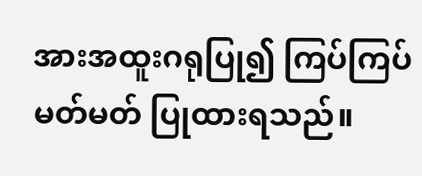အားအထူးဂရုပြု၍ ကြပ်ကြပ်မတ်မတ် ပြုထားရသည်။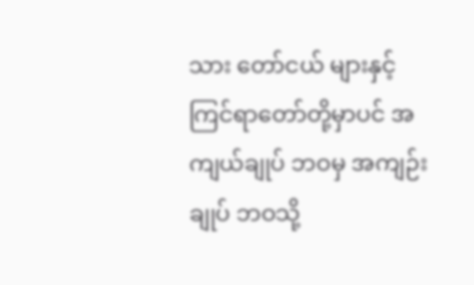သား တော်ငယ် များနှင့် ကြင်ရာတော်တို့မှာပင် အကျယ်ချုပ် ဘဝမှ အကျဉ်းချုပ် ဘဝသို့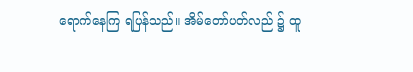ရောက်နေကြ ရပြန်သည်။ အိမ်တော်ပတ်လည် ၌ ထူ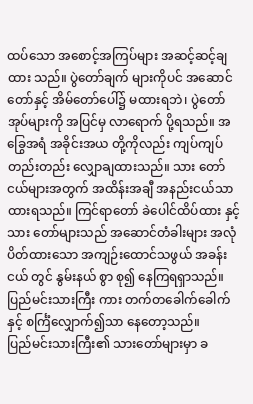ထပ်သော အစောင့်အကြပ်များ အဆင့်ဆင့်ချထား သည်။ ပွဲတော်ချက် များကိုပင် အဆောင်တော်နှင့် အိမ်တော်ပေါ်၌ မထားရဘဲ၊ ပွဲတော်အုပ်များကို အပြင်မှ လာရောက် ပို့ရသည်။ အခြွေအရံ အခိုင်းအယ တို့ကိုလည်း ကျပ်ကျပ်တည်းတည်း လျှောချထားသည်။ သား တော်ငယ်များအတွက် အထိန်းအချီ အနည်းငယ်သာ ထားရသည်။ ကြင်ရာတော် ခဲပေါင်ထိပ်ထား နှင့် သား တော်များသည် အဆောင်တံခါးများ အလုံပိတ်ထားသော အကျဉ်းထောင်သဖွယ် အခန်းငယ် တွင် နွမ်းနယ် စွာ စု၍ နေကြရရှာသည်။
ပြည်မင်းသားကြီး ကား တက်တခေါက်ခေါက်နှင့် စင်္ကြံလျှောက်၍သာ နေတော့သည်။
ပြည်မင်းသားကြီး၏ သားတော်များမှာ ခ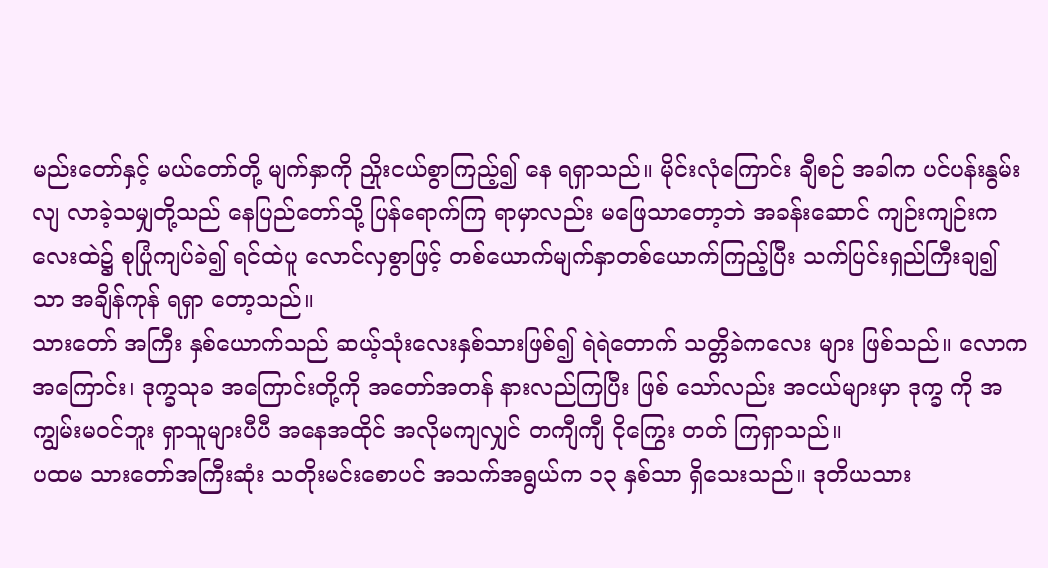မည်းတော်နှင့် မယ်တော်တို့ မျက်နှာကို ညှိုးငယ်စွာကြည့်၍ နေ ရရှာသည်။ မိုင်းလုံကြောင်း ချီစဉ် အခါက ပင်ပန်းနွမ်းလျ လာခဲ့သမျှတို့သည် နေပြည်တော်သို့ ပြန်ရောက်ကြ ရာမှာလည်း မဖြေသာတော့ဘဲ အခန်းဆောင် ကျဉ်းကျဉ်းကလေးထဲ၌ စုပြုံကျပ်ခဲ၍ ရင်ထဲပူ လောင်လှစွာဖြင့် တစ်ယောက်မျက်နှာတစ်ယောက်ကြည့်ပြီး သက်ပြင်းရှည်ကြီးချ၍သာ အချိန်ကုန် ရရှာ တော့သည်။
သားတော် အကြီး နှစ်ယောက်သည် ဆယ့်သုံးလေးနှစ်သားဖြစ်၍ ရဲရဲတောက် သတ္တိခဲကလေး များ ဖြစ်သည်။ လောကအကြောင်း၊ ဒုက္ခသုခ အကြောင်းတို့ကို အတော်အတန် နားလည်ကြပြီး ဖြစ် သော်လည်း အငယ်များမှာ ဒုက္ခ ကို အကျွမ်းမဝင်ဘူး ရှာသူများပီပီ အနေအထိုင် အလိုမကျလျှင် တကျီကျီ ငိုကြွေး တတ် ကြရှာသည်။
ပထမ သားတော်အကြီးဆုံး သတိုးမင်းစောပင် အသက်အရွယ်က ၁၃ နှစ်သာ ရှိသေးသည်။ ဒုတိယသား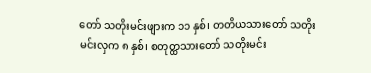တော် သတိုးမင်းဖျားက ၁၁ နှစ်၊ တတိယသားတော် သတိုးမင်းလှက ၈ နှစ်၊ စတုတ္ထသားတော် သတိုးမင်း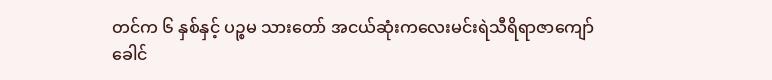တင်က ၆ နှစ်နှင့် ပဉ္စမ သားတော် အငယ်ဆုံးကလေးမင်းရဲသီရိရာဇာကျော်ခေါင်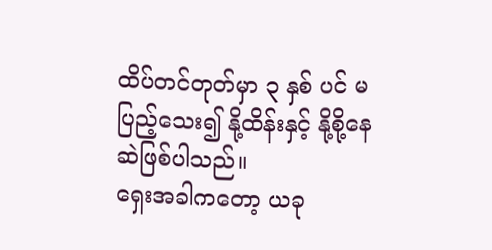ထိပ်တင်တုတ်မှာ ၃ နှစ် ပင် မပြည့်သေး၍ နို့ထိန်းနှင့် နို့စို့နေဆဲဖြစ်ပါသည်။
ရှေးအခါကတော့ ယခု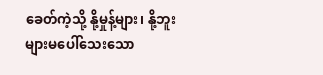ခေတ်ကဲ့သို့ နို့မှုန့်များ၊ နို့ဘူးများမပေါ်သေးသော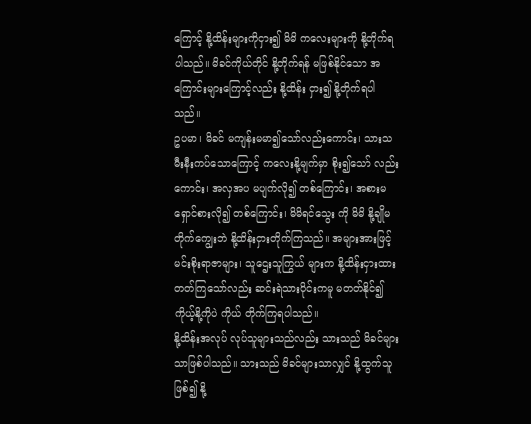ကြောင့် နို့ထိန်းများကိုငှား၍ မိမိ ကလေးများကို နို့တိုက်ရပါသည်။ မိခင်ကိုယ်တိုင် နို့တိုက်ရန် မဖြစ်နိုင်သော အကြောင်းများကြောင့်လည်း နို့ထိန်း ငှား၍ နို့တိုက်ရပါသည်။
ဥပမာ၊ မိခင် မကျန်းမမာ၍သော်လည်းကောင်း၊ သားသမီးနီးကပ်သောကြောင့် ကလေးနို့မျက်မှာ စိုး၍သော် လည်းကောင်း၊ အလှအပ မပျက်လို၍ တစ်ကြောင်း၊ အစားမရှောင်စားလို၍ တစ်ကြောင်း၊ မိမိရင်သွေး ကို မိမိ နို့ချိုမတိုက်ကျွေးဘဲ နို့ထိန်းငှားတိုက်ကြသည်။ အများအားဖြင့် မင်းစိုးရာဇာများ၊ သူဌေးသူကြွယ် များက နို့ထိန်းငှားထားတတ်ကြသော်လည်း ဆင်းရဲသားပိုင်းကမူ မတတ်နိုင်၍ ကိုယ့်နို့ကိုပဲ ကိုယ် တိုက်ကြရပါသည်။
နို့ထိန်းအလုပ် လုပ်သူများသည်လည်း သားသည် မိခင်များသာဖြစ်ပါသည်။ သားသည် မိခင်များသာလျှင် နို့ထွက်သူ ဖြစ်၍ နို့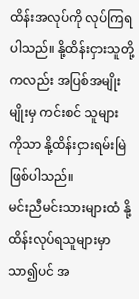ထိန်းအလုပ်ကို လုပ်ကြရပါသည်။ နို့ထိန်းငှားသူတို့ကလည်း အပြစ်အမျိုးမျိုးမှ ကင်းစင် သူများ ကိုသာ နို့ထိန်းငှားရမ်းမြဲဖြစ်ပါသည်။
မင်းညီမင်းသားများထံ နို့ထိန်းလုပ်ရသူများမှာသာ၍ပင် အ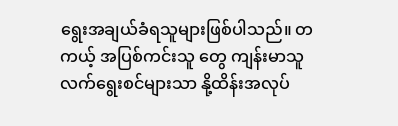ရွေးအချယ်ခံရသူများဖြစ်ပါသည်။ တကယ့် အပြစ်ကင်းသူ တွေ ကျန်းမာသူလက်ရွေးစင်များသာ နို့ထိန်းအလုပ်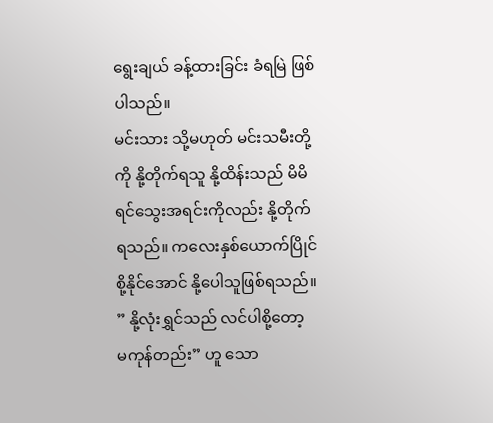ရွေးချယ် ခန့်ထားခြင်း ခံရမြဲ ဖြစ်ပါသည်။
မင်းသား သို့မဟုတ် မင်းသမီးတို့ကို နို့တိုက်ရသူ နို့ထိန်းသည် မိမိ ရင်သွေးအရင်းကိုလည်း နို့တိုက်ရသည်။ ကလေးနှစ်ယောက်ပြိုင် စို့နိုင်အောင် နို့ပေါသူဖြစ်ရသည်။ ” နို့လုံးရွှင်သည် လင်ပါစို့တော့ မကုန်တည်း” ဟူ သော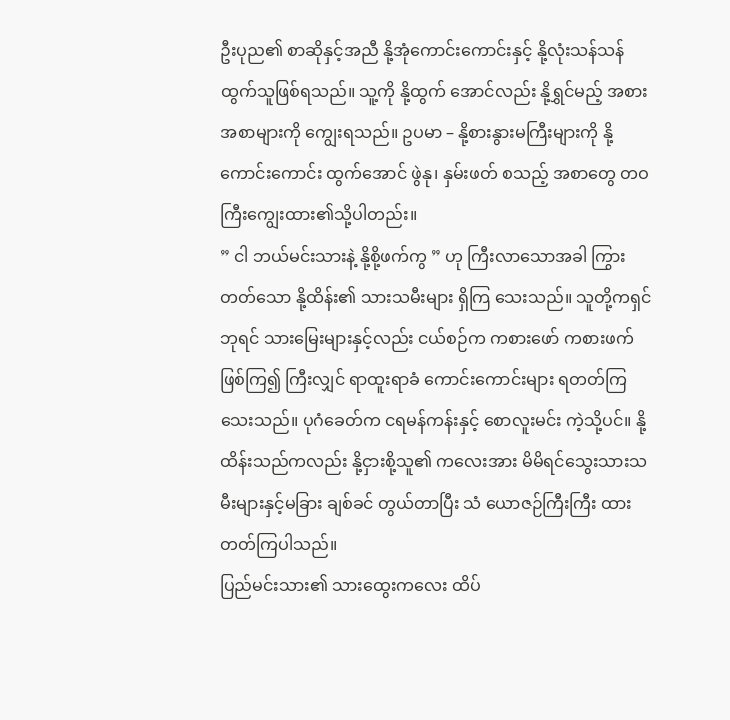ဦးပုည၏ စာဆိုနှင့်အညီ နို့အုံကောင်းကောင်းနှင့် နို့လုံးသန်သန်ထွက်သူဖြစ်ရသည်။ သူ့ကို နို့ထွက် အောင်လည်း နို့ရွှင်မည့် အစားအစာများကို ကျွေးရသည်။ ဥပမာ – နို့စားနွားမကြီးများကို နို့ကောင်းကောင်း ထွက်အောင် ဖွဲနု၊ နှမ်းဖတ် စသည့် အစာတွေ တဝကြီးကျွေးထား၏သို့ပါတည်း။
” ငါ ဘယ်မင်းသားနဲ့ နို့စို့ဖက်ကွ ” ဟု ကြီးလာသောအခါ ကြွားတတ်သော နို့ထိန်း၏ သားသမီးများ ရှိကြ သေးသည်။ သူတို့ကရှင်ဘုရင် သားမြေးများနှင့်လည်း ငယ်စဉ်က ကစားဖော် ကစားဖက် ဖြစ်ကြ၍ ကြီးလျှင် ရာထူးရာခံ ကောင်းကောင်းများ ရတတ်ကြသေးသည်။ ပုဂံခေတ်က ငရမန်ကန်းနှင့် စောလူးမင်း ကဲ့သို့ပင်။ နို့ထိန်းသည်ကလည်း နို့ငှားစို့သူ၏ ကလေးအား မိမိရင်သွေးသားသမီးများနှင့်မခြား ချစ်ခင် တွယ်တာပြီး သံ ယောဇဉ်ကြီးကြီး ထားတတ်ကြပါသည်။
ပြည်မင်းသား၏ သားထွေးကလေး ထိပ်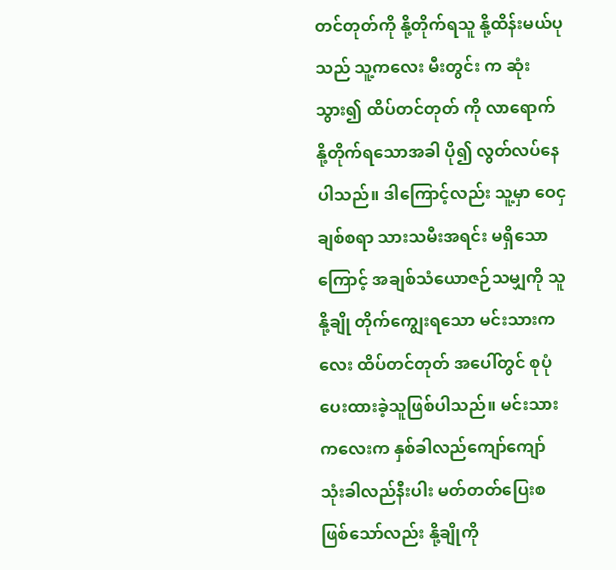တင်တုတ်ကို နို့တိုက်ရသူ နို့ထိန်းမယ်ပုသည် သူ့ကလေး မီးတွင်း က ဆုံးသွား၍ ထိပ်တင်တုတ် ကို လာရောက် နို့တိုက်ရသောအခါ ပို၍ လွတ်လပ်နေပါသည်။ ဒါကြောင့်လည်း သူ့မှာ ဝေငှချစ်စရာ သားသမီးအရင်း မရှိသောကြောင့် အချစ်သံယောဇဉ်သမျှကို သူ နို့ချို တိုက်ကျွေးရသော မင်းသားကလေး ထိပ်တင်တုတ် အပေါ်တွင် စုပုံပေးထားခဲ့သူဖြစ်ပါသည်။ မင်းသား ကလေးက နှစ်ခါလည်ကျော်ကျော် သုံးခါလည်နီးပါး မတ်တတ်ပြေးစဖြစ်သော်လည်း နို့ချိုကို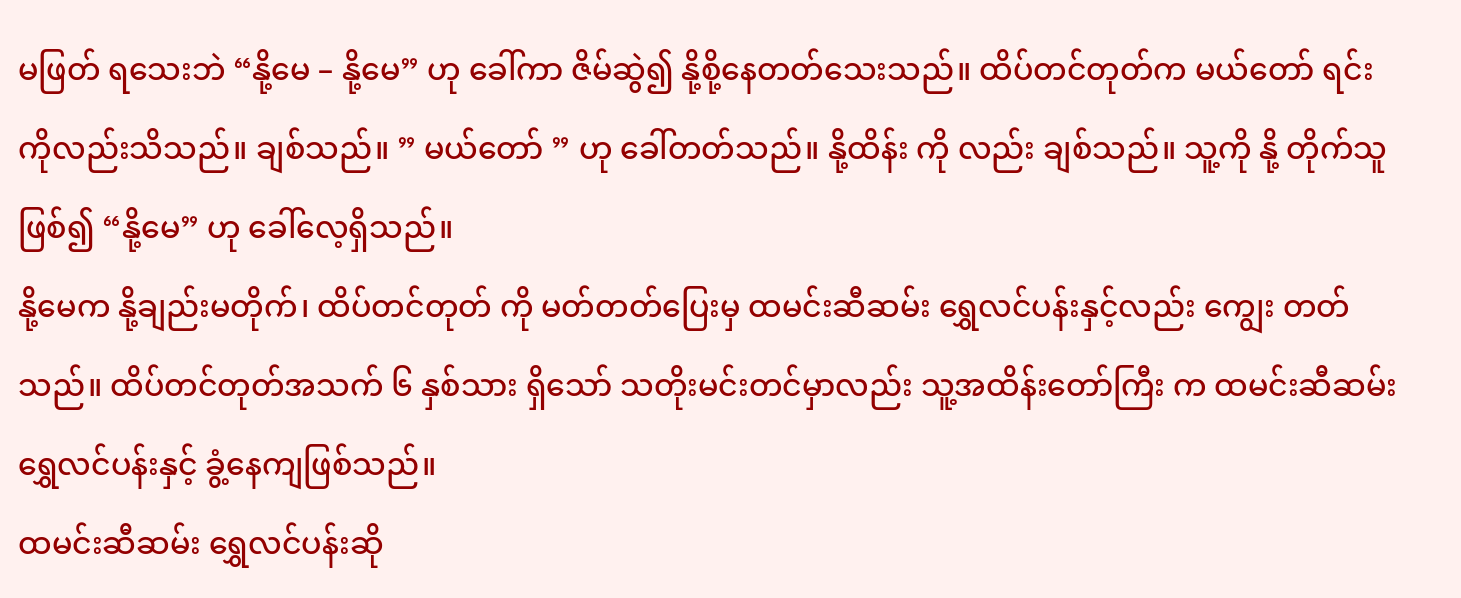မဖြတ် ရသေးဘဲ “နို့မေ – နို့မေ” ဟု ခေါ်ကာ ဇိမ်ဆွဲ၍ နို့စို့နေတတ်သေးသည်။ ထိပ်တင်တုတ်က မယ်တော် ရင်း ကိုလည်းသိသည်။ ချစ်သည်။ ” မယ်တော် ” ဟု ခေါ်တတ်သည်။ နို့ထိန်း ကို လည်း ချစ်သည်။ သူ့ကို နို့ တိုက်သူဖြစ်၍ “နို့မေ” ဟု ခေါ်လေ့ရှိသည်။
နို့မေက နို့ချည်းမတိုက်၊ ထိပ်တင်တုတ် ကို မတ်တတ်ပြေးမှ ထမင်းဆီဆမ်း ရွှေလင်ပန်းနှင့်လည်း ကျွေး တတ်သည်။ ထိပ်တင်တုတ်အသက် ၆ နှစ်သား ရှိသော် သတိုးမင်းတင်မှာလည်း သူ့အထိန်းတော်ကြီး က ထမင်းဆီဆမ်း ရွှေလင်ပန်းနှင့် ခွံ့နေကျဖြစ်သည်။
ထမင်းဆီဆမ်း ရွှေလင်ပန်းဆို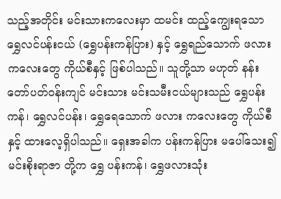သည့်အတိုင်း မင်းသားကလေးမှာ ထမင်း ထည့်ကျွေးရသော ရွှေလင်ပန်းငယ် (ရွှေပန်းကန်ပြား) နှင့် ရွှေရည်သောက် ဖလားကလေးတွေ ကိုယ်စီနှင့် ဖြစ်ပါသည်။ သူတို့သာ မဟုတ် နန်း တော်ပတ်ဝန်းကျင် မင်းသား မင်းသမီးငယ်များသည် ရွှေပန်းကန်၊ ရွှေလင်ပန်း၊ ရွှေရေသောက် ဖလား ကလေးတွေ ကိုယ်စီနှင့် ထားလေ့ရှိပါသည်။ ရှေးအခါက ပန်းကန်ပြား မပေါ်သေး၍ မင်းစိုးရာဇာ တို့က ရွှေ ပန်းကန်၊ ရွှေဖလားသုံး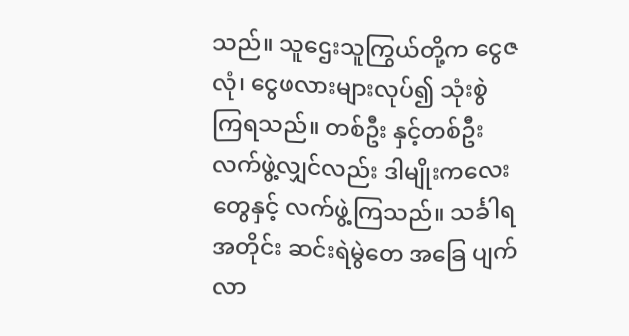သည်။ သူဌေးသူကြွယ်တို့က ငွေဇလုံ၊ ငွေဖလားများလုပ်၍ သုံးစွဲ ကြရသည်။ တစ်ဦး နှင့်တစ်ဦး လက်ဖွဲ့လျှင်လည်း ဒါမျိုးကလေးတွေနှင့် လက်ဖွဲ့ကြသည်။ သင်္ခါရ အတိုင်း ဆင်းရဲမွဲတေ အခြေ ပျက်လာ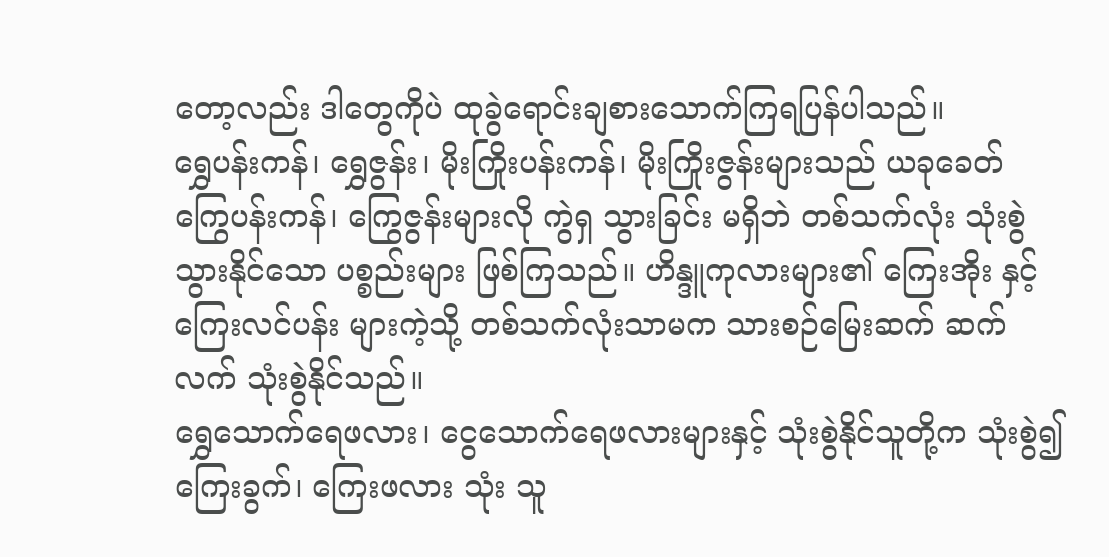တော့လည်း ဒါတွေကိုပဲ ထုခွဲရောင်းချစားသောက်ကြရပြန်ပါသည်။
ရွှေပန်းကန်၊ ရွှေဇွန်း၊ မိုးကြိုးပန်းကန်၊ မိုးကြိုးဇွန်းများသည် ယခုခေတ် ကြွေပန်းကန်၊ ကြွေဇွန်းများလို ကွဲရှ သွားခြင်း မရှိဘဲ တစ်သက်လုံး သုံးစွဲသွားနိုင်သော ပစ္စည်းများ ဖြစ်ကြသည်။ ဟိန္ဒူကုလားများ၏ ကြေးအိုး နှင့် ကြေးလင်ပန်း များကဲ့သို့ တစ်သက်လုံးသာမက သားစဉ်မြေးဆက် ဆက်လက် သုံးစွဲနိုင်သည်။
ရွှေသောက်ရေဖလား၊ ငွေသောက်ရေဖလားများနှင့် သုံးစွဲနိုင်သူတို့က သုံးစွဲ၍ ကြေးခွက်၊ ကြေးဖလား သုံး သူ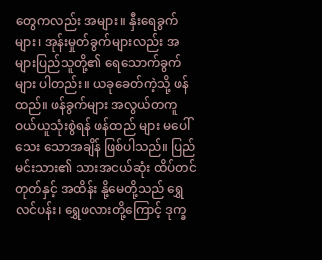တွေကလည်း အများ။ နှီးရေခွက်များ၊ အုန်းမှုတ်ခွက်များလည်း အများပြည်သူတို့၏ ရေသောက်ခွက် များ ပါတည်း။ ယခုခေတ်ကဲ့သို့ ဖန်ထည်။ ဖန်ခွက်များ အလွယ်တကူ ဝယ်ယူသုံးစွဲရန် ဖန်ထည် များ မပေါ်သေး သောအချိန် ဖြစ်ပါသည်။ ပြည်မင်းသား၏ သားအငယ်ဆုံး ထိပ်တင်တုတ်နှင့် အထိန်း နို့မေတို့သည် ရွှေ လင်ပန်း၊ ရွှေဖလားတို့ကြောင့် ဒုက္ခ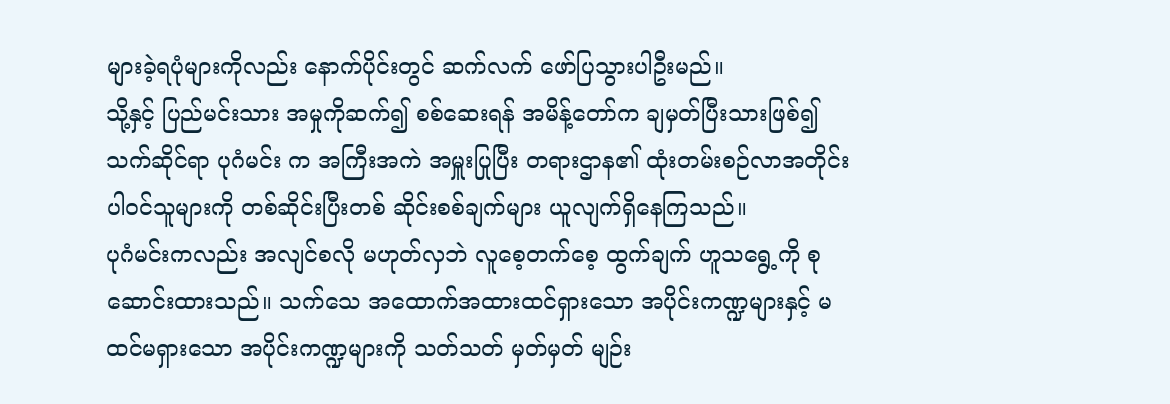များခဲ့ရပုံများကိုလည်း နောက်ပိုင်းတွင် ဆက်လက် ဖော်ပြသွားပါဦးမည်။
သို့နှင့် ပြည်မင်းသား အမှုကိုဆက်၍ စစ်ဆေးရန် အမိန့်တော်က ချမှတ်ပြီးသားဖြစ်၍ သက်ဆိုင်ရာ ပုဂံမင်း က အကြီးအကဲ အမှူးပြုပြီး တရားဌာန၏ ထုံးတမ်းစဉ်လာအတိုင်း ပါဝင်သူများကို တစ်ဆိုင်းပြီးတစ် ဆိုင်းစစ်ချက်များ ယူလျက်ရှိနေကြသည်။
ပုဂံမင်းကလည်း အလျင်စလို မဟုတ်လှဘဲ လူစေ့တက်စေ့ ထွက်ချက် ဟူသရွေ့ကို စုဆောင်းထားသည်။ သက်သေ အထောက်အထားထင်ရှားသော အပိုင်းကဏ္ဍများနှင့် မထင်မရှားသော အပိုင်းကဏ္ဍများကို သတ်သတ် မှတ်မှတ် မျဉ်း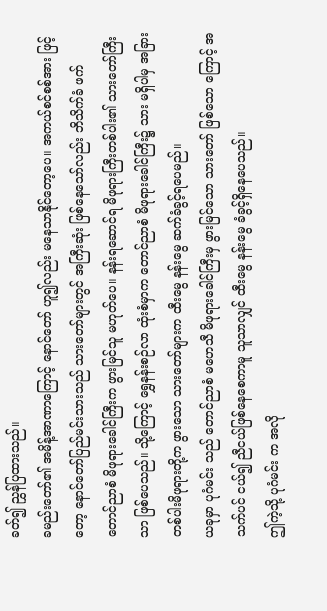ခတ်၍ ညွှန်ပြထားသည်။
ခမည်းတော်၏ အမိန့်အာဏာကြောင့် နောင်တော် ဟူ၍လည်း မနေသာနိုင်တော့ပေ။ အကယ်စင်စစ်အား ဖြင့်တော့ နောင်တော်ပြည်မင်းသားသည် သားတော်များတွင် အကြီးဆုံး ဖြစ်နေသော်လည်း ဘိသိက်ခံ ဖက် တောင်ညာစံ မိဖုရားခေါင်ကြီးက ဖွားမြင်သူ မဟုတ်ပေ။ နန်းရဆောင်ရ မိဖုရားကြီးတစ်ပါး၏ သားတော်ကြီး သာ ဖြစ်ပေသည်။ သို့ကြောင့် ရွှေနန်းစဉ်လာ ထုံးစံမှာက တောင်ညာစံ မိဖုရားခေါင်ကြီး၌ သား မရှိပါမှ အခြား တစ်ပါးမိဖုရားတို့က ဖွားသော သားတော်များက ထီးမွေ နန်းမွေ ဆက်ခံခွင့်ရပေမည်။
ယခုမှာ ပုဂံမင်း သည် တောင်ညာစံ မဟေသီ မိဖုရားခေါင်ကြီးမှ ဖွားမြင်သော သားတော် ဖြစ်သော ကြောင့် အသက်ပင် ငယ်၍ ညီငယ်ဖြစ်နေစေကာမူ သူသာလျှင် ထီးမွေ နန်းမွေ ခံခွင့်ရှိနေပေသည်။
ဤကဲ့သို့ ပုဂံမင်း က အလို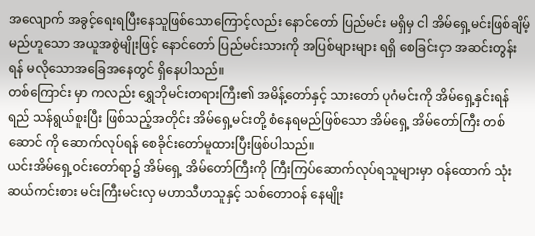အလျောက် အခွင့်ရေးရပြီးနေသူဖြစ်သောကြောင့်လည်း နောင်တော် ပြည်မင်း မရှိမှ ငါ အိမ်ရှေ့မင်းဖြစ်ချိမ့်မည်ဟူသော အယူအစွဲမျိုးဖြင့် နောင်တော် ပြည်မင်းသားကို အပြစ်များများ ရရှိ စေခြင်းငှာ အဆင်းတွန်းရန် မလိုသောအခြေအနေတွင် ရှိနေပါသည်။
တစ်ကြောင်း မှာ ကလည်း ရွှေဘိုမင်းတရားကြီး၏ အမိန့်တော်နှင့် သားတော် ပုဂံမင်းကို အိမ်ရှေ့နှင်းရန် ရည် သန်ရွယ်စူးပြီး ဖြစ်သည့်အတိုင်း အိမ်ရှေ့မင်းတို့ စံနေရမည်ဖြစ်သော အိမ်ရှေ့ အိမ်တော်ကြီး တစ်ဆောင် ကို ဆောက်လုပ်ရန် စေခိုင်းတော်မူထားပြီးဖြစ်ပါသည်။
ယင်းအိမ်ရှေ့ဝင်းတော်ရာ၌ အိမ်ရှေ့ အိမ်တော်ကြီးကို ကြီးကြပ်ဆောက်လုပ်ရသူများမှာ ဝန်ထောက် သုံးဆယ်ကင်းစား မင်းကြီးမင်းလှ မဟာသီဟသူနှင့် သစ်တောဝန် နေမျိုး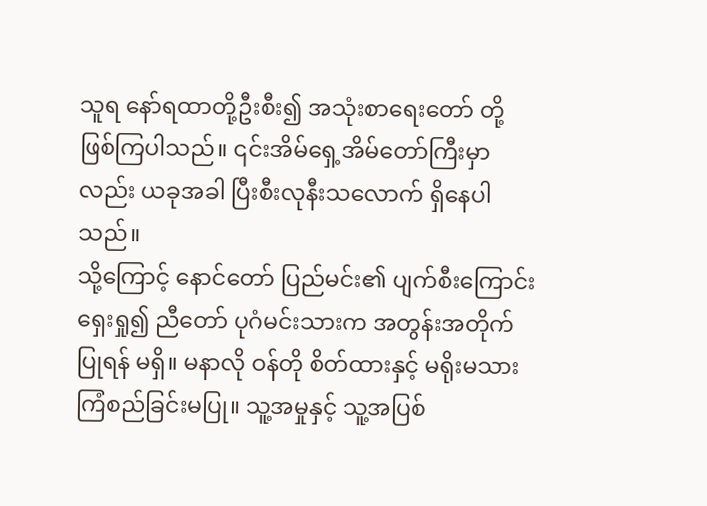သူရ နော်ရထာတို့ဦးစီး၍ အသုံးစာရေးတော် တို့ဖြစ်ကြပါသည်။ ၎င်းအိမ်ရှေ့အိမ်တော်ကြီးမှာလည်း ယခုအခါ ပြီးစီးလုနီးသလောက် ရှိနေပါသည်။
သို့ကြောင့် နောင်တော် ပြည်မင်း၏ ပျက်စီးကြောင်း ရှေးရှု၍ ညီတော် ပုဂံမင်းသားက အတွန်းအတိုက် ပြုရန် မရှိ။ မနာလို ဝန်တို စိတ်ထားနှင့် မရိုးမသား ကြံစည်ခြင်းမပြု။ သူ့အမှုနှင့် သူ့အပြစ်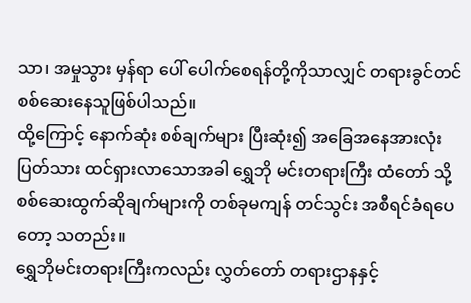သာ၊ အမှုသွား မှန်ရာ ပေါ် ပေါက်စေရန်တို့ကိုသာလျှင် တရားခွင်တင် စစ်ဆေးနေသူဖြစ်ပါသည်။
ထို့ကြောင့် နောက်ဆုံး စစ်ချက်များ ပြီးဆုံး၍ အခြေအနေအားလုံး ပြတ်သား ထင်ရှားလာသောအခါ ရွှေဘို မင်းတရားကြီး ထံတော် သို့ စစ်ဆေးထွက်ဆိုချက်များကို တစ်ခုမကျန် တင်သွင်း အစီရင်ခံရပေတော့ သတည်း။
ရွှေဘိုမင်းတရားကြီးကလည်း လွှတ်တော် တရားဌာနနှင့်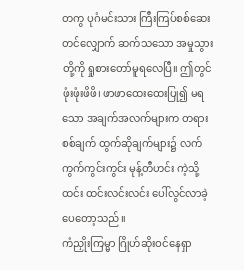တကွ ပုဂံမင်းသား ကြီးကြပ်စစ်ဆေး တင်လျှောက် ဆက်သသော အမှုသွားတို့ကို ရှုစားတော်မူရလေပြီ။ ဤတွင် ဖုံးဖုံးဖိဖိ၊ ဖာဖာထေးထေးပြု၍ မရသော အချက်အလက်များက တရားစစ်ချက် ထွက်ဆိုချက်များ၌ လက်ကွက်ကွင်းကွင်း မုန့်တီဟင်း ကဲ့သို့ ထင်း ထင်းလင်းလင်း ပေါ်လွင်လာခဲ့ပေတော့သည်။
ကံညှိုးကြမ္မာ ဂြိုဟ်ဆိုးဝင်နေရှာ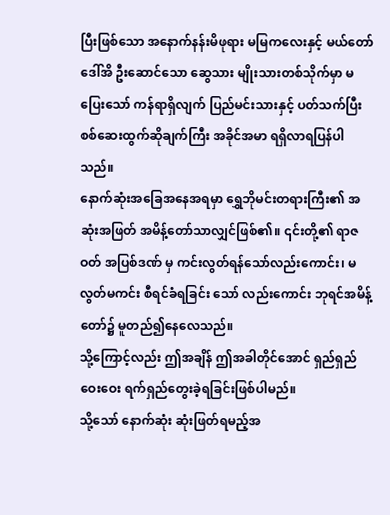ပြီးဖြစ်သော အနောက်နန်းမိဖုရား မမြကလေးနှင့် မယ်တော်ဒေါ်အိ ဦးဆောင်သော ဆွေသား မျိုးသားတစ်သိုက်မှာ မပြေးသော် ကန်ရာရှိလျက် ပြည်မင်းသားနှင့် ပတ်သက်ပြီး စစ်ဆေးထွက်ဆိုချက်ကြီး အခိုင်အမာ ရရှိလာရပြန်ပါသည်။
နောက်ဆုံးအခြေအနေအရမှာ ရွှေဘိုမင်းတရားကြီး၏ အဆုံးအဖြတ် အမိန့်တော်သာလျှင်ဖြစ်၏။ ၎င်းတို့၏ ရာဇဝတ် အပြစ်ဒဏ် မှ ကင်းလွတ်ရန်သော်လည်းကောင်း၊ မလွတ်မကင်း စီရင်ခံရခြင်း သော် လည်းကောင်း ဘုရင်အမိန့်တော်၌ မူတည်၍နေလေသည်။
သို့ကြောင့်လည်း ဤအချိန် ဤအခါတိုင်အောင် ရှည်ရှည်ဝေးဝေး ရက်ရှည်တွေးခဲ့ရခြင်းဖြစ်ပါမည်။
သို့သော် နောက်ဆုံး ဆုံးဖြတ်ရမည့်အ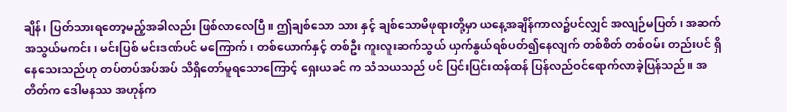ချိန်၊ ပြတ်သားရတော့မည့်အခါလည်း ဖြစ်လာလေပြီ။ ဤချစ်သော သား နှင့် ချစ်သောမိဖုရားတို့မှာ ယနေ့အချိန်ကာလ၌ပင်လျှင် အလျဉ်မပြတ်၊ အဆက်အသွယ်မကင်း၊ မင်းပြစ် မင်းဒဏ်ပင် မကြောက်၊ တစ်ယောက်နှင့် တစ်ဦး ကူးလူးဆက်သွယ် ယှက်နွယ်ရစ်ပတ်၍နေလျက် တစ်စိတ် တစ်ဝမ်း တည်းပင် ရှိနေသေးသည်ဟု တပ်တပ်အပ်အပ် သိရှိတော်မူရသောကြောင့် ရှေးယခင် က သံသယသည် ပင် ပြင်းပြင်းထန်ထန် ပြန်လည်ဝင်ရောက်လာခဲ့ပြန်သည်။ အတိတ်က ဒေါမနဿ အဟုန်က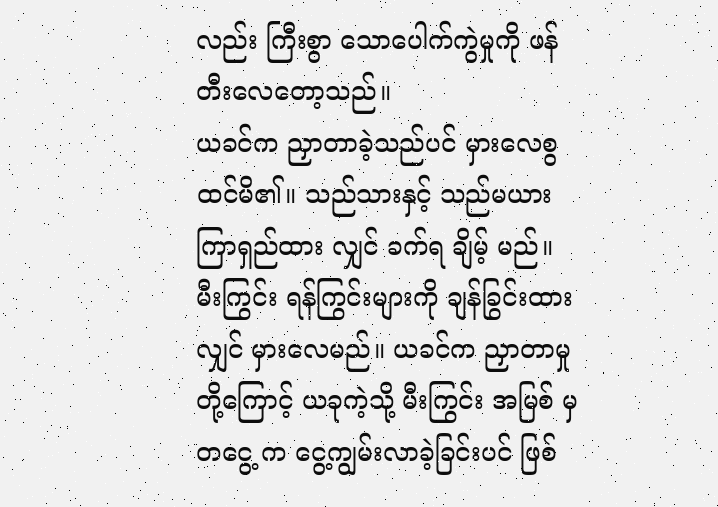လည်း ကြီးစွာ သောပေါက်ကွဲမှုကို ဖန်တီးလေတော့သည်။
ယခင်က ညှာတာခဲ့သည်ပင် မှားလေစွ ထင်မိ၏။ သည်သားနှင့် သည်မယား ကြာရှည်ထား လျှင် ခက်ရ ချိမ့် မည်။
မီးကြွင်း ရန်ကြွင်းများကို ချန်ခြွင်းထားလျှင် မှားလေမည်။ ယခင်က ညှာတာမှုတို့ကြောင့် ယခုကဲ့သို့ မီးကြွင်း အမြစ် မှ တငွေ့ က ငွေ့ကျွမ်းလာခဲ့ခြင်းပင် ဖြစ်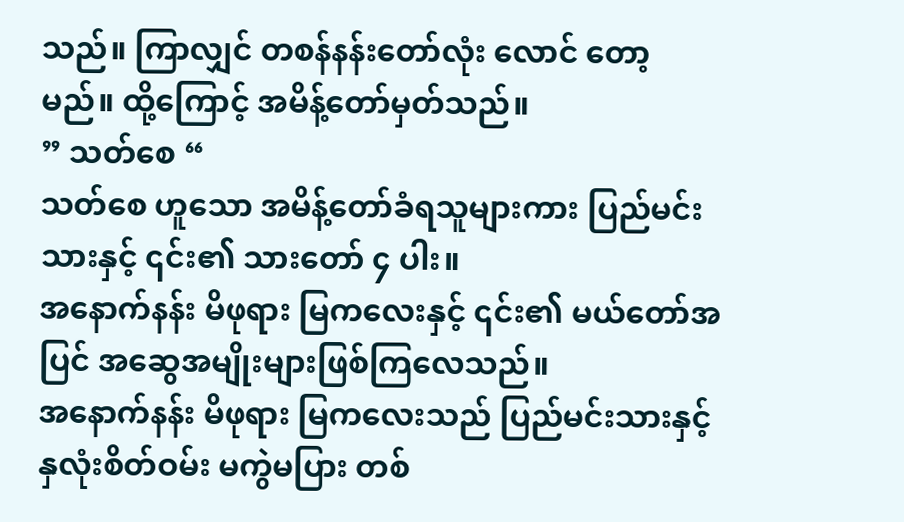သည်။ ကြာလျှင် တစန်နန်းတော်လုံး လောင် တော့ မည်။ ထို့ကြောင့် အမိန့်တော်မှတ်သည်။
” သတ်စေ “
သတ်စေ ဟူသော အမိန့်တော်ခံရသူများကား ပြည်မင်းသားနှင့် ၎င်း၏ သားတော် ၄ ပါး။
အနောက်နန်း မိဖုရား မြကလေးနှင့် ၎င်း၏ မယ်တော်အပြင် အဆွေအမျိုးများဖြစ်ကြလေသည်။
အနောက်နန်း မိဖုရား မြကလေးသည် ပြည်မင်းသားနှင့် နှလုံးစိတ်ဝမ်း မကွဲမပြား တစ်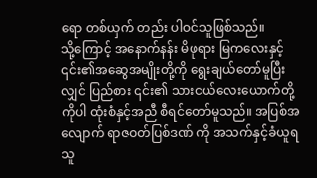ရော တစ်ယှက် တည်း ပါဝင်သူဖြစ်သည်။
သို့ကြောင့် အနောက်နန်း မိဖုရား မြကလေးနှင့် ၎င်း၏အဆွေအမျိုးတို့ကို ရွေးချယ်တော်မူပြီးလျှင် ပြည်စား ၎င်း၏ သားငယ်လေးယောက်တို့ကိုပါ ထုံးစံနှင့်အညီ စီရင်တော်မူသည်။ အပြစ်အလျောက် ရာဇဝတ်ပြစ်ဒဏ် ကို အသက်နှင့်ခံယူရသူ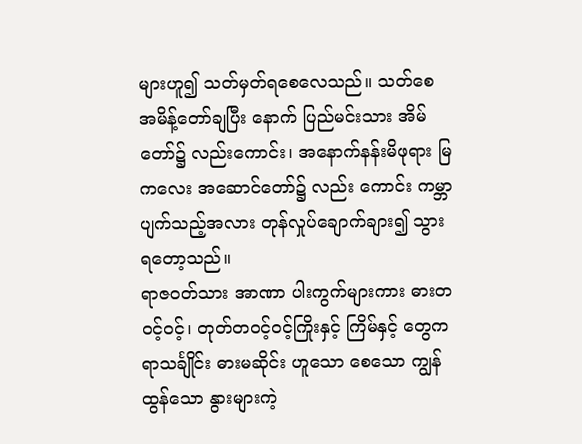များဟူ၍ သတ်မှတ်ရစေလေသည်။ သတ်စေ အမိန့်တော်ချပြီး နောက် ပြည်မင်းသား အိမ်တော်၌ လည်းကောင်း၊ အနောက်နန်းမိဖုရား မြကလေး အဆောင်တော်၌ လည်း ကောင်း ကမ္ဘာပျက်သည့်အလား တုန်လှုပ်ချောက်ချား၍ သွားရတော့သည်။
ရာဇဝတ်သား အာဏာ ပါးကွက်များကား ဓားတဝင့်ဝင့်၊ တုတ်တဝင့်ဝင့်ကြိုးနှင့် ကြိမ်နှင့် တွေကရာသင်္ချိုင်း ဓားမဆိုင်း ဟူသော စေသော ကျွန် ထွန်သော နွားများကဲ့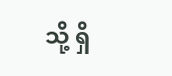သို့ ရှိ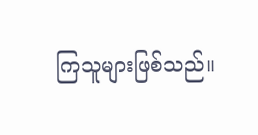ကြသူများဖြစ်သည်။